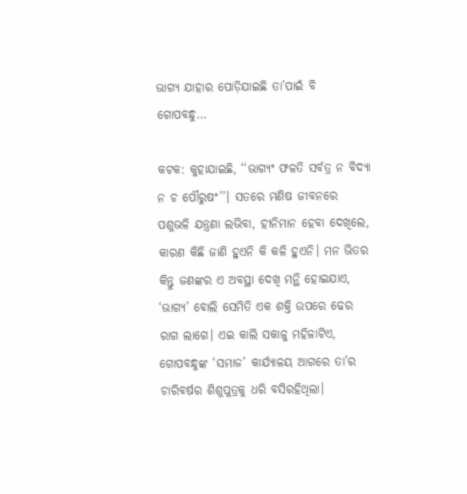ଭାଗ୍ୟ ଯାହାର ପୋଡ଼ିଯାଇଛି ତା’ପାଇଁ ବି ଗୋପବନ୍ଧୁ…

କଟକ: କୁହାଯାଇଛି, ‘‘ଭାଗ୍ୟଂ ଫଳତି ସର୍ବତ୍ର ନ ବିଦ୍ୟା ନ ଚ ପୌରୁଷଂ’’। ସତରେ ମଣିଷ ଜୀବନରେ ପଶୁଭଳି ଯନ୍ତ୍ରଣା ଲଭିବା, ହୀନିମାନ ହେବା ଦେଖିଲେ, କାରଣ କିଛି ଜାଣି ହୁଏନି କି କଳି ହୁଏନି। ମନ ଭିତର କିନ୍ତୁ ଜଣଙ୍କର ଏ ଅବସ୍ଥା ଦେଖି ମନ୍ଥି ହୋଇଯାଏ, ‘ଭାଗ୍ୟ’ ବୋଲି ସେମିତି ଏକ ଶକ୍ତି ଉପରେ ଢେର ରାଗ ଲାଗେ। ଏଇ କାଲି ସକାଳୁ ମହିଳାଟିଏ, ଗୋପବନ୍ଧୁଙ୍କ ‘ସମାଜ’ କାର୍ଯ୍ୟାଳୟ ଆଗରେ ତା’ର ଚାରିବର୍ଷର ଶିଶୁପୁତ୍ରକୁ ଧରି ବସିରହିଥିଲା।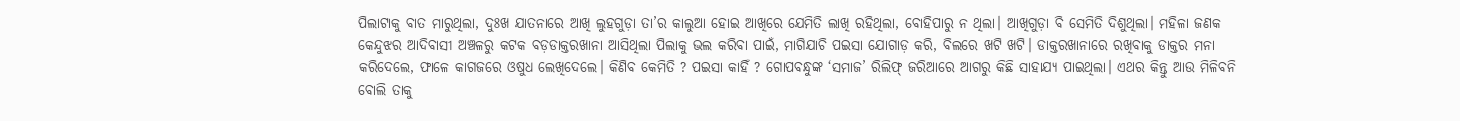ପିଲାଟାକୁ ବାତ ମାରୁଥିଲା, ଦୁଃଖ ଯାତନାରେ ଆଖି ଲୁହଗୁଡ଼ା ତା’ର କାଲୁଆ ହୋଇ ଆଖିରେ ଯେମିତି ଲାଖି ରହିଥିଲା, ବୋହିପାରୁ ନ ଥିଲା। ଆଖିଗୁଡ଼ା ବି ସେମିତି ଦିଶୁଥିଲା। ମହିଳା ଜଣକ କେନ୍ଦୁଝର ଆଦିବାସୀ ଅଞ୍ଚଳରୁ କଟକ ବଡ଼ଡାକ୍ତରଖାନା ଆସିଥିଲା ପିଲାକୁ ଭଲ କରିବା ପାଇଁ, ମାଗିଯାଚି ପଇସା ଯୋଗାଡ଼ କରି, ବିଲରେ ଖଟି ଖଟି। ଡାକ୍ତରଖାନାରେ ରଖିବାକୁ ଡାକ୍ତର ମନା କରିଦେଲେ, ଫାଳେ କାଗଜରେ ଓଷୁଧ ଲେଖିଦେଲେ। କିଣିବ କେମିତି ? ପଇସା କାହିଁ ? ଗୋପବନ୍ଧୁଙ୍କ ‘ସମାଜ’ ରିଲିଫ୍‌ ଜରିଆରେ ଆଗରୁ କିଛି ସାହାଯ୍ୟ ପାଇଥିଲା। ଏଥର କିନ୍ତୁ ଆଉ ମିଳିବନି ବୋଲି ତାକୁ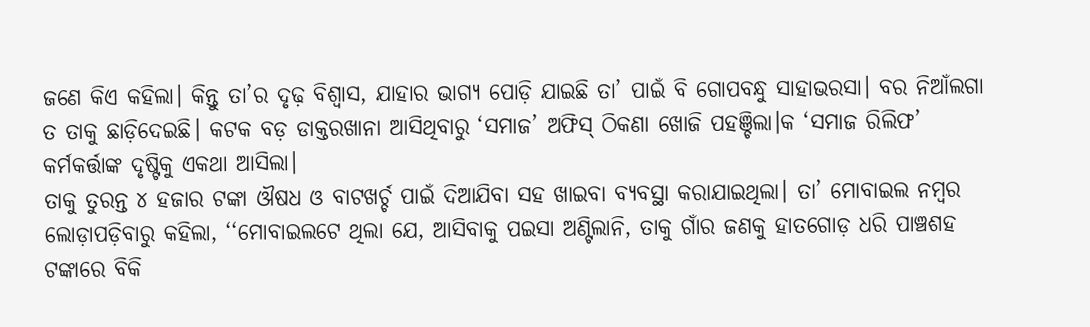ଜଣେ କିଏ କହିଲା। କିନ୍ତୁ ତା’ର ଦୃଢ଼ ବିଶ୍ବାସ, ଯାହାର ଭାଗ୍ୟ ପୋଡ଼ି ଯାଇଛି ତା’ ପାଇଁ ବି ଗୋପବନ୍ଧୁ ସାହାଭରସା। ବର ନିଆଁଲଗା ତ ତାକୁ ଛାଡ଼ିଦେଇଛି। କଟକ ବଡ଼ ଡାକ୍ତରଖାନା ଆସିଥିବାରୁ ‘ସମାଜ’ ଅଫିସ୍‌ ଠିକଣା ଖୋଜି ପହଞ୍ଚିଲା।କ ‘ସମାଜ ରିଲିଫ’ କର୍ମକର୍ତ୍ତାଙ୍କ ଦୃଷ୍ଟିକୁ ଏକଥା ଆସିଲା।
ତାକୁ ତୁରନ୍ତ ୪ ହଜାର ଟଙ୍କା ଔଷଧ ଓ ବାଟଖର୍ଚ୍ଚ ପାଇଁ ଦିଆଯିବା ସହ ଖାଇବା ବ୍ୟବସ୍ଥା କରାଯାଇଥିଲା। ତା’ ମୋବାଇଲ ନମ୍ବର ଲୋଡ଼ାପଡ଼ିବାରୁ କହିଲା, ‘‘ମୋବାଇଲଟେ ଥିଲା ଯେ, ଆସିବାକୁ ପଇସା ଅଣ୍ଟିଲାନି, ତାକୁ ଗାଁର ଜଣକୁ ହାତଗୋଡ଼ ଧରି ପାଞ୍ଚଶହ ଟଙ୍କାରେ ବିକି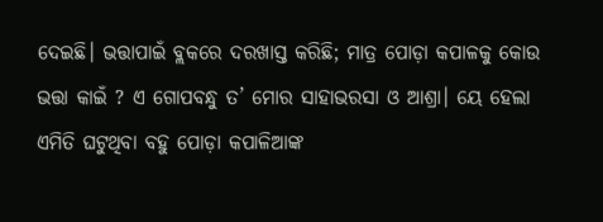ଦେଇଛି। ଭତ୍ତାପାଇଁ ବ୍ଲକରେ ଦରଖାସ୍ତ କରିଛି; ମାତ୍ର ପୋଡ଼ା କପାଳକୁ କୋଉ ଭତ୍ତା କାଇଁ ? ଏ ଗୋପବନ୍ଧୁ ତ’ ମୋର ସାହାଭରସା ଓ ଆଶ୍ରା। ୟେ ହେଲା ଏମିତି ଘଟୁଥିବା ବହୁ ପୋଡ଼ା କପାଳିଆଙ୍କ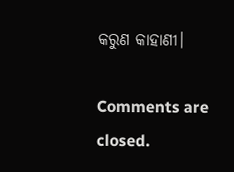କରୁଣ କାହାଣୀ।

Comments are closed.